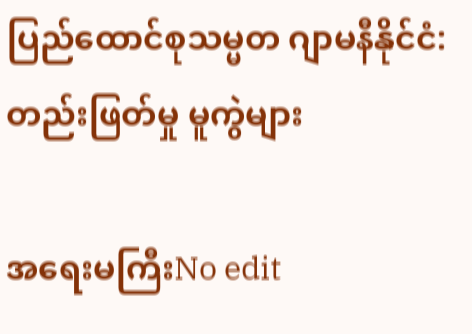ပြည်ထောင်စုသမ္မတ ဂျာမနီနိုင်ငံ: တည်းဖြတ်မှု မူကွဲများ

အရေးမကြီးNo edit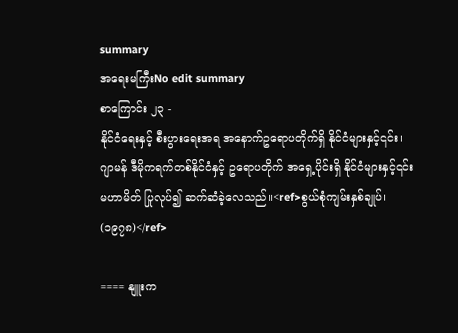summary
အရေးမကြီးNo edit summary
စာကြောင်း ၂၃ -
နိုင်ငံရေးနှင့် စီးပွားရေးအရ အနောက်ဥရောပတိုက်ရှိ နိုင်ငံများနှင့်၎င်း၊ ဂျာမန် ဒီမိုကရက်တစ်နိုင်ငံနှင့် ဥရောပတိုက် အရှေ့ပိုင်းရှိ နိုင်ငံများနှင့်၎င်း မဟာမိတ် ပြုလုပ်၍ ဆက်ဆံခဲ့လေသည်။<ref>စွယ်စုံကျမ်းနှစ်ချုပ်၊ (၁၉၇၈)</ref>

==== နျူးက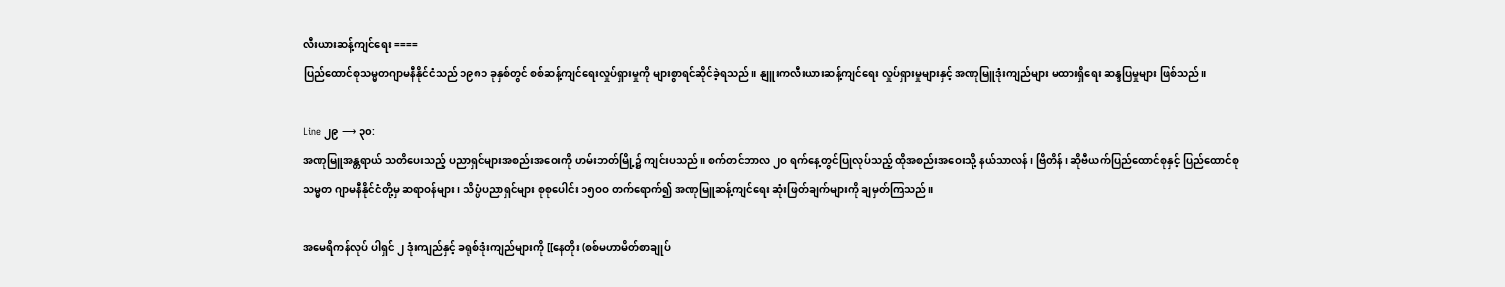လီးယားဆန့်ကျင်ရေး ====
ပြည်ထောင်စုသမ္မတဂျာမနီနိုင်ငံသည် ၁၉၈၁ ခုနှစ်တွင် စစ်ဆန့်ကျင်ရေးလှုပ်ရှားမှုကို များစွာရင်ဆိုင်ခဲ့ရသည်။ နျူးကလီးယားဆန့်ကျင်ရေး လှုပ်ရှားမှုများနှင့် အဏုမြူဒုံးကျည်များ မထားရှိရေး ဆန္ဒပြမှုများ ဖြစ်သည်။

Line ၂၉ ⟶ ၃၀:
အဏုမြူအန္တရာယ် သတိပေးသည့် ပညာရှင်များအစည်းအဝေးကို ဟမ်းဘတ်မြို့၌ ကျင်းပသည်။ စက်တင်ဘာလ ၂ဝ ရက်နေ့တွင်ပြုလုပ်သည့် ထိုအစည်းအဝေးသို့ နယ်သာလန်၊ ဗြိတိန်၊ ဆိုဗီယက်ပြည်ထောင်စုနှင့် ပြည်ထောင်စုသမ္မတ ဂျာမနီနိုင်ငံတို့မှ ဆရာဝန်များ၊ သိပ္ပံပညာရှင်များ စုစုပေါင်း ၁၅ဝဝ တက်ရောက်၍ အဏုမြူဆန့်ကျင်ရေး ဆုံးဖြတ်ချက်များကို ချမှတ်ကြသည်။

အမေရိကန်လုပ် ပါရှင် ၂ ဒုံးကျည်နှင့် ခရုစ်ဒုံးကျည်များကို [[နေတိုး (စစ်မဟာမိတ်စာချုပ်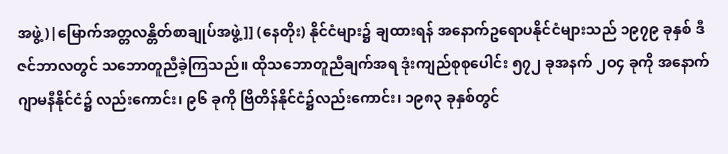အဖွဲ့)|မြောက်အတ္တလန္တိတ်စာချုပ်အဖွဲ့]] (နေတိုး) နိုင်ငံများ၌ ချထားရန် အနောက်ဥရောပနိုင်ငံများသည် ၁၉၇၉ ခုနှစ် ဒီဇင်ဘာလတွင် သဘောတူညီခဲ့ကြသည်။ ထိုသဘောတူညီချက်အရ ဒုံးကျည်စုစုပေါင်း ၅၇၂ ခုအနက် ၂ဝ၄ ခုကို အနောက်ဂျာမနီနိုင်ငံ၌ လည်းကောင်း၊ ၉၆ ခုကို ဗြိတိန်နိုင်ငံ၌လည်းကောင်း၊ ၁၉၈၃ ခုနှစ်တွင်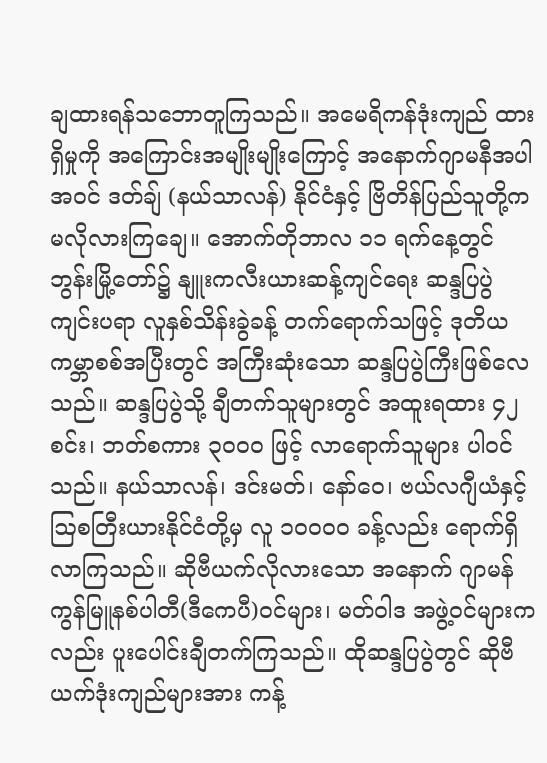ချထားရန်သဘောတူကြသည်။ အမေရိကန်ဒုံးကျည် ထားရှိမှုကို အကြောင်းအမျိုးမျိုးကြောင့် အနောက်ဂျာမနီအပါအဝင် ဒတ်ချ် (နယ်သာလန်) နိုင်ငံနှင့် ဗြိတိန်ပြည်သူတို့က မလိုလားကြချေ။ အောက်တိုဘာလ ၁၁ ရက်နေ့တွင် ဘွန်းမြို့တော်၌ နျူးကလီးယားဆန့်ကျင်ရေး ဆန္ဒပြပွဲကျင်းပရာ လူနှစ်သိန်းခွဲခန့် တက်ရောက်သဖြင့် ဒုတိယကမ္ဘာစစ်အပြီးတွင် အကြီးဆုံးသော ဆန္ဒပြပွဲကြီးဖြစ်လေသည်။ ဆန္ဒပြပွဲသို့ ချီတက်သူများတွင် အထူးရထား ၄၂ စင်း၊ ဘတ်စကား ၃ဝဝဝ ဖြင့် လာရောက်သူများ ပါဝင်သည်။ နယ်သာလန်၊ ဒင်းမတ်၊ နော်ဝေ၊ ဗယ်လဂျီယံနှင့် ဩစတြီးယားနိုင်ငံတို့မှ လူ ၁ဝဝဝဝ ခန့်လည်း ရောက်ရှိလာကြသည်။ ဆိုဗီယက်လိုလားသော အနောက် ဂျာမန်ကွန်မြူနစ်ပါတီ(ဒီကေပီ)ဝင်များ၊ မတ်ဝါဒ အဖွဲ့ဝင်များကလည်း ပူးပေါင်းချီတက်ကြသည်။ ထိုဆန္ဒပြပွဲတွင် ဆိုဗီယက်ဒုံးကျည်များအား ကန့်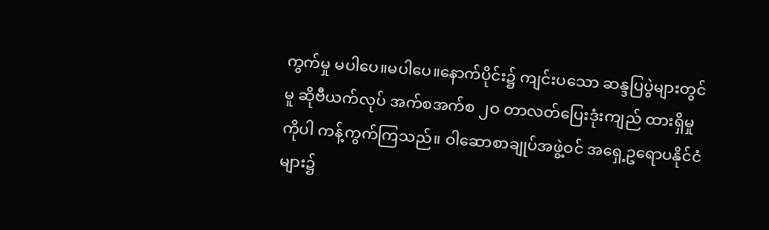ကွက်မှု မပါပေ။မပါပေ။နောက်ပိုင်း၌ ကျင်းပသော ဆန္ဒပြပွဲများတွင်မူ ဆိုဗီယက်လုပ် အက်စအက်စ ၂ဝ တာလတ်ပြေးဒုံးကျည် ထားရှိမှုကိုပါ ကန့်ကွက်ကြသည်။ ဝါဆောစာချုပ်အဖွဲ့ဝင် အရှေ့ဥရောပနိုင်ငံ များ၌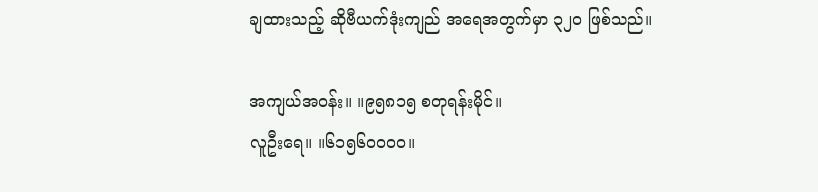ချထားသည့် ဆိုဗီယက်ဒုံးကျည် အရေအတွက်မှာ ၃၂ဝ ဖြစ်သည်။

အကျယ်အဝန်း။ ။၉၅၈၁၅ စတုရန်းမိုင်။
လူဦးရေ။ ။၆၁၅၆ဝဝဝဝ။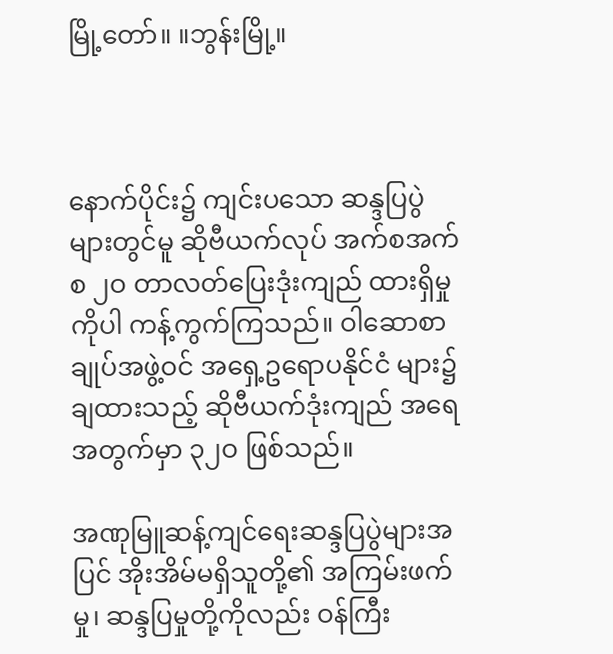မြို့တော်။ ။ဘွန်းမြို့။



နောက်ပိုင်း၌ ကျင်းပသော ဆန္ဒပြပွဲများတွင်မူ ဆိုဗီယက်လုပ် အက်စအက်စ ၂ဝ တာလတ်ပြေးဒုံးကျည် ထားရှိမှုကိုပါ ကန့်ကွက်ကြသည်။ ဝါဆောစာချုပ်အဖွဲ့ဝင် အရှေ့ဥရောပနိုင်ငံ များ၌ ချထားသည့် ဆိုဗီယက်ဒုံးကျည် အရေအတွက်မှာ ၃၂ဝ ဖြစ်သည်။

အဏုမြူဆန့်ကျင်ရေးဆန္ဒပြပွဲများအပြင် အိုးအိမ်မရှိသူတို့၏ အကြမ်းဖက်မှု၊ ဆန္ဒပြမှုတို့ကိုလည်း ဝန်ကြီး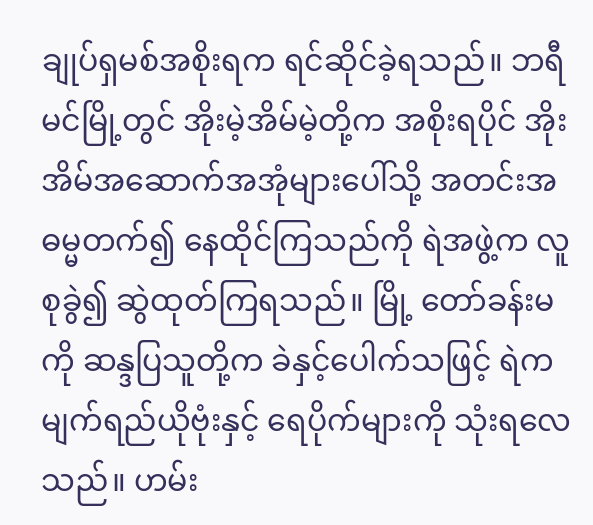ချုပ်ရှမစ်အစိုးရက ရင်ဆိုင်ခဲ့ရသည်။ ဘရီမင်မြို့တွင် အိုးမဲ့အိမ်မဲ့တို့က အစိုးရပိုင် အိုးအိမ်အဆောက်အအုံများပေါ်သို့ အတင်းအဓမ္မတက်၍ နေထိုင်ကြသည်ကို ရဲအဖွဲ့က လူစုခွဲ၍ ဆွဲထုတ်ကြရသည်။ မြို့ တော်ခန်းမကို ဆန္ဒပြသူတို့က ခဲနှင့်ပေါက်သဖြင့် ရဲကမျက်ရည်ယိုဗုံးနှင့် ရေပိုက်များကို သုံးရလေသည်။ ဟမ်း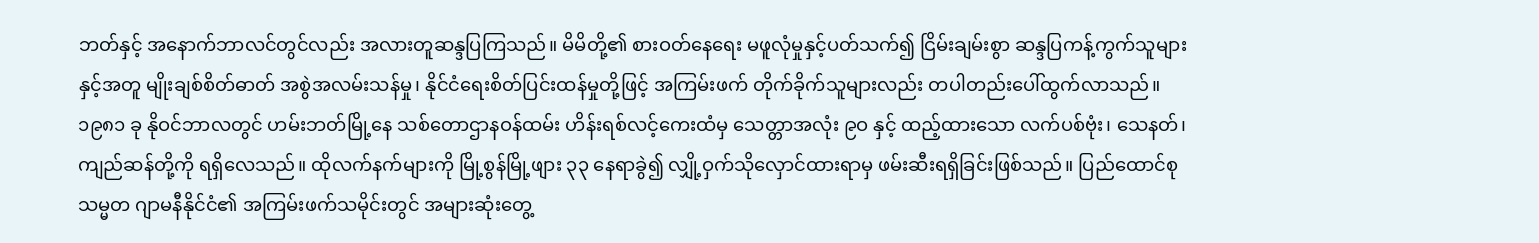ဘတ်နှင့် အနောက်ဘာလင်တွင်လည်း အလားတူဆန္ဒပြကြသည်။ မိမိတို့၏ စားဝတ်နေရေး မဖူလုံမှုနှင့်ပတ်သက်၍ ငြိမ်းချမ်းစွာ ဆန္ဒပြကန့်ကွက်သူများနှင့်အတူ မျိုးချစ်စိတ်ဓာတ် အစွဲအလမ်းသန်မှု၊ နိုင်ငံရေးစိတ်ပြင်းထန်မှုတို့ဖြင့် အကြမ်းဖက် တိုက်ခိုက်သူများလည်း တပါတည်းပေါ်ထွက်လာသည်။ ၁၉၈၁ ခု နိုဝင်ဘာလတွင် ဟမ်းဘတ်မြို့နေ သစ်တောဌာနဝန်ထမ်း ဟိန်းရစ်လင့်ကေးထံမှ သေတ္တာအလုံး ၉ဝ နှင့် ထည့်ထားသော လက်ပစ်ဗုံး၊ သေနတ်၊ ကျည်ဆန်တို့ကို ရရှိလေသည်။ ထိုလက်နက်များကို မြို့စွန်မြို့ဖျား ၃၃ နေရာခွဲ၍ လျှို့ဝှက်သိုလှောင်ထားရာမှ ဖမ်းဆီးရရှိခြင်းဖြစ်သည်။ ပြည်ထောင်စုသမ္မတ ဂျာမနီနိုင်ငံ၏ အကြမ်းဖက်သမိုင်းတွင် အများဆုံးတွေ့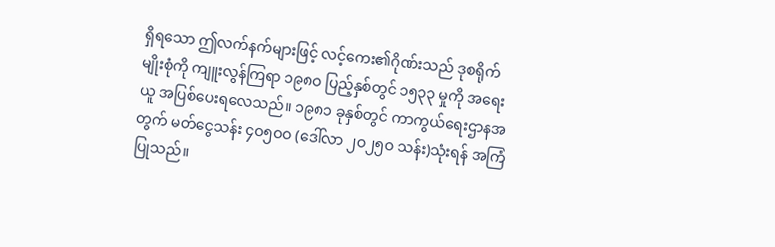ရှိရသော ဤလက်နက်များဖြင့် လင့်ကေး၏ဂိုဏ်းသည် ဒုစရိုက်မျိုးစုံကို ကျူးလွန်ကြရာ ၁၉၈ဝ ပြည့်နှစ်တွင် ၁၅၃၃ မှုကို အရေးယူ အပြစ်ပေးရလေသည်။ ၁၉၈၁ ခုနှစ်တွင် ကာကွယ်ရေးဌာနအတွက် မတ်ငွေသန်း ၄ဝ၅ဝဝ (ဒေါ်လာ ၂ဝ၂၅ဝ သန်း)သုံးရန် အကြံပြုသည်။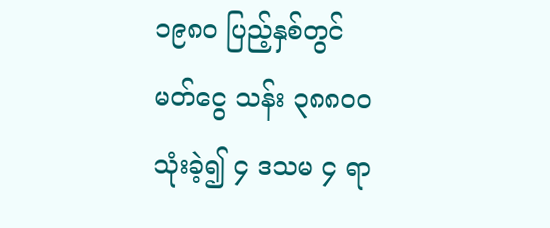၁၉၈ဝ ပြည့်နှစ်တွင် မတ်ငွေ သန်း ၃၈၈ဝဝ သုံးခဲ့၍ ၄ ဒသမ ၄ ရာ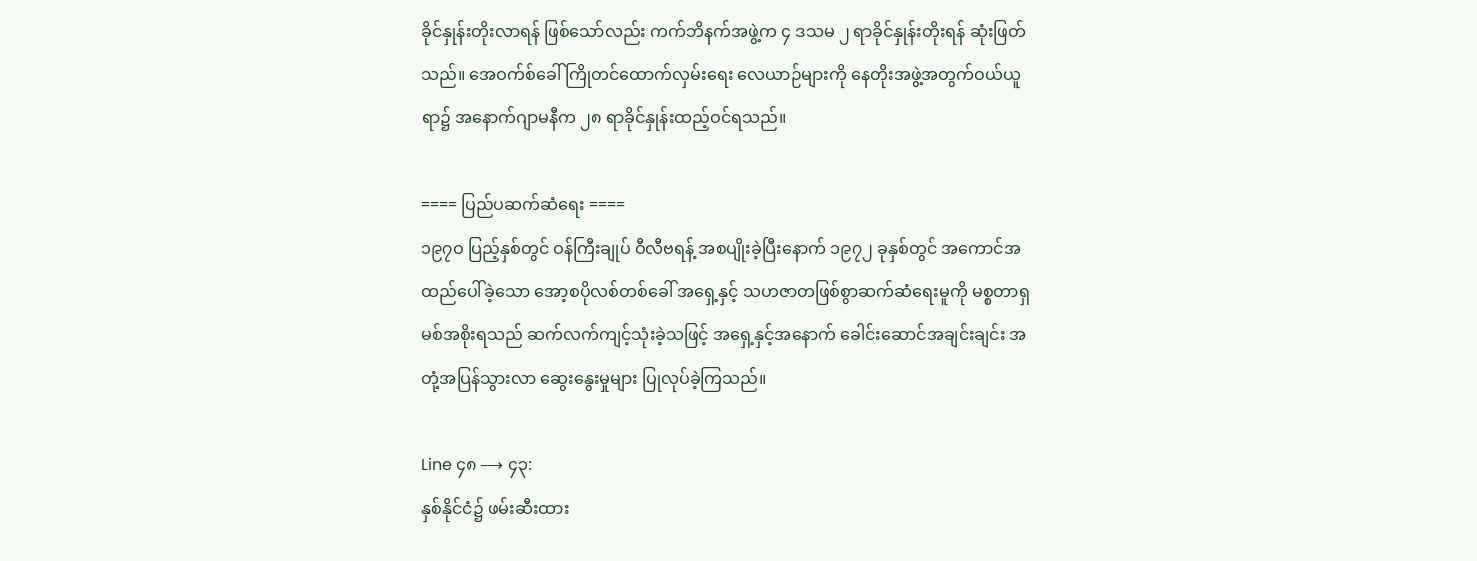ခိုင်နှုန်းတိုးလာရန် ဖြစ်သော်လည်း ကက်ဘိနက်အဖွဲ့က ၄ ဒသမ ၂ ရာခိုင်နှုန်းတိုးရန် ဆုံးဖြတ်သည်။ အေဝက်စ်ခေါ် ကြိုတင်ထောက်လှမ်းရေး လေယာဉ်များကို နေတိုးအဖွဲ့အတွက်ဝယ်ယူရာ၌ အနောက်ဂျာမနီက ၂၈ ရာခိုင်နှုန်းထည့်ဝင်ရသည်။

==== ပြည်ပဆက်ဆံရေး ====
၁၉၇ဝ ပြည့်နှစ်တွင် ဝန်ကြီးချုပ် ဝီလီဗရန့် အစပျိုးခဲ့ပြီးနောက် ၁၉၇၂ ခုနှစ်တွင် အကောင်အထည်ပေါ်ခဲ့သော အော့စပိုလစ်တစ်ခေါ် အရှေ့နှင့် သဟဇာတဖြစ်စွာဆက်ဆံရေးမူကို မစ္စတာရှမစ်အစိုးရသည် ဆက်လက်ကျင့်သုံးခဲ့သဖြင့် အရှေ့နှင့်အနောက် ခေါင်းဆောင်အချင်းချင်း အတုံ့အပြန်သွားလာ ဆွေးနွေးမှုများ ပြုလုပ်ခဲ့ကြသည်။

Line ၄၈ ⟶ ၄၃:
နှစ်နိုင်ငံ၌ ဖမ်းဆီးထား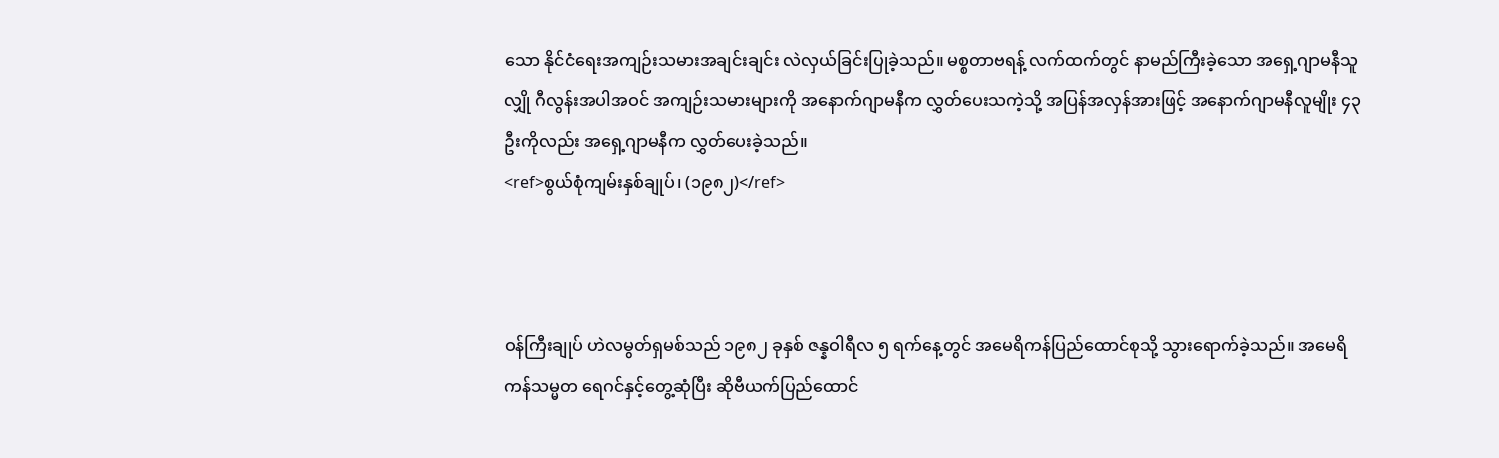သော နိုင်ငံရေးအကျဉ်းသမားအချင်းချင်း လဲလှယ်ခြင်းပြုခဲ့သည်။ မစ္စတာဗရန့် လက်ထက်တွင် နာမည်ကြီးခဲ့သော အရှေ့ဂျာမနီသူလျှို ဂီလွန်းအပါအဝင် အကျဉ်းသမားများကို အနောက်ဂျာမနီက လွှတ်ပေးသကဲ့သို့ အပြန်အလှန်အားဖြင့် အနောက်ဂျာမနီလူမျိုး ၄၃ ဦးကိုလည်း အရှေ့ဂျာမနီက လွှတ်ပေးခဲ့သည်။
<ref>စွယ်စုံကျမ်းနှစ်ချုပ်၊ (၁၉၈၂)</ref>



ဝန်ကြီးချုပ် ဟဲလမွတ်ရှမစ်သည် ၁၉၈၂ ခုနှစ် ဇန္နဝါရီလ ၅ ရက်နေ့တွင် အမေရိကန်ပြည်ထောင်စုသို့ သွားရောက်ခဲ့သည်။ အမေရိကန်သမ္မတ ရေဂင်နှင့်တွေ့ဆုံပြီး ဆိုဗီယက်ပြည်ထောင်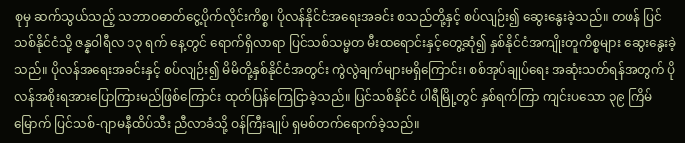စုမှ ဆက်သွယ်သည့် သဘာဝဓာတ်ငွေ့ပိုက်လိုင်းကိစ္စ၊ ပိုလန်နိုင်ငံအရေးအခင်း စသည်တို့နှင့် စပ်လျဉ်း၍ ဆွေးနွေးခဲ့သည်။ တဖန် ပြင်သစ်နိုင်ငံသို့ ဇန္နဝါရီလ ၁၃ ရက် နေ့တွင် ရောက်ရှိလာရာ ပြင်သစ်သမ္မတ မီးထရောင်းနှင့်တွေ့ဆုံ၍ နှစ်နိုင်ငံအကျိုးတူကိစ္စများ ဆွေးနွေးခဲ့သည်။ ပိုလန်အရေးအခင်းနှင့် စပ်လျဉ်း၍ မိမိတို့နှစ်နိုင်ငံအတွင်း ကွဲလွဲချက်များမရှိကြောင်း၊ စစ်အုပ်ချုပ်ရေး အဆုံးသတ်ရန်အတွက် ပိုလန်အစိုးရအားပြောကြားမည်ဖြစ်ကြောင်း ထုတ်ပြန်ကြေငြာခဲ့သည်။ ပြင်သစ်နိုင်ငံ ပါရီမြို့တွင် နှစ်ရက်ကြာ ကျင်းပသော ၃၉ ကြိမ်မြောက် ပြင်သစ်-ဂျာမနီထိပ်သီး ညီလာခံသို့ ဝန်ကြီးချုပ် ရှမစ်တက်ရောက်ခဲ့သည်။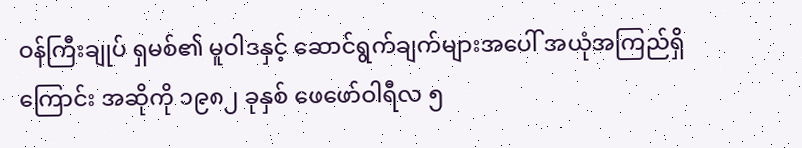ဝန်ကြီးချုပ် ရှမစ်၏ မူဝါဒနှင့် ဆောင်ရွက်ချက်များအပေါ် အယုံအကြည်ရှိကြောင်း အဆိုကို ၁၉၈၂ ခုနှစ် ဖေဖော်ဝါရီလ ၅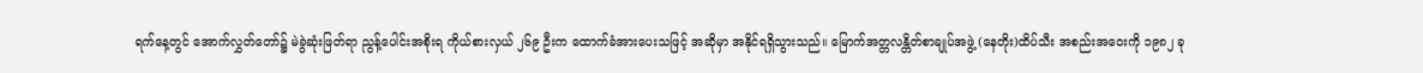ရက်နေ့တွင် အောက်လွှတ်တော်၌ မဲခွဲဆုံးဖြတ်ရာ ညွန့်ပေါင်းအစိုးရ ကိုယ်စားလှယ် ၂၆၉ ဦးက ထောက်ခံအားပေးသဖြင့် အဆိုမှာ အနိုင်ရရှိသွားသည်။ မြောက်အတ္တလန္တိတ်စာချုပ်အဖွဲ့ (နေတိုး)ထိပ်သီး အစည်းအဝေးကို ၁၉၈၂ ခု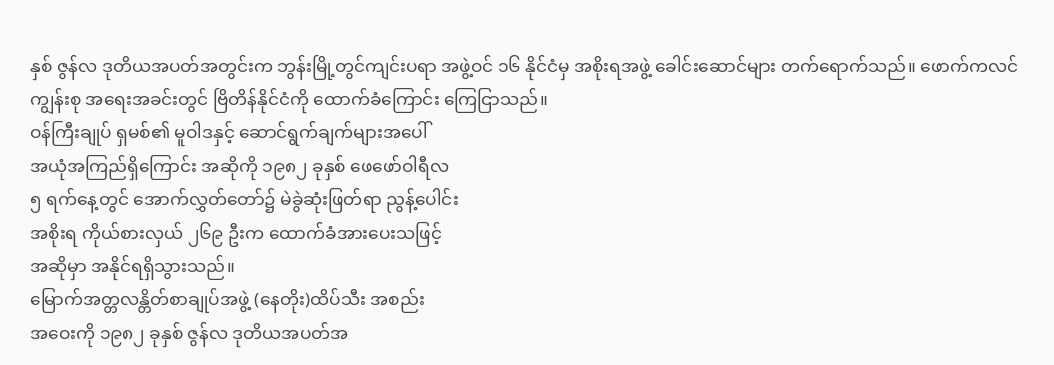နှစ် ဇွန်လ ဒုတိယအပတ်အတွင်းက ဘွန်းမြို့တွင်ကျင်းပရာ အဖွဲ့ဝင် ၁၆ နိုင်ငံမှ အစိုးရအဖွဲ့ ခေါင်းဆောင်များ တက်ရောက်သည်။ ဖောက်ကလင်ကျွန်းစု အရေးအခင်းတွင် ဗြိတိန်နိုင်ငံကို ထောက်ခံကြောင်း ကြေငြာသည်။
ဝန်ကြီးချုပ် ရှမစ်၏ မူဝါဒနှင့် ဆောင်ရွက်ချက်များအပေါ်
အယုံအကြည်ရှိကြောင်း အဆိုကို ၁၉၈၂ ခုနှစ် ဖေဖော်ဝါရီလ
၅ ရက်နေ့တွင် အောက်လွှတ်တော်၌ မဲခွဲဆုံးဖြတ်ရာ ညွန့်ပေါင်း
အစိုးရ ကိုယ်စားလှယ် ၂၆၉ ဦးက ထောက်ခံအားပေးသဖြင့်
အဆိုမှာ အနိုင်ရရှိသွားသည်။
မြောက်အတ္တလန္တိတ်စာချုပ်အဖွဲ့ (နေတိုး)ထိပ်သီး အစည်း
အဝေးကို ၁၉၈၂ ခုနှစ် ဇွန်လ ဒုတိယအပတ်အ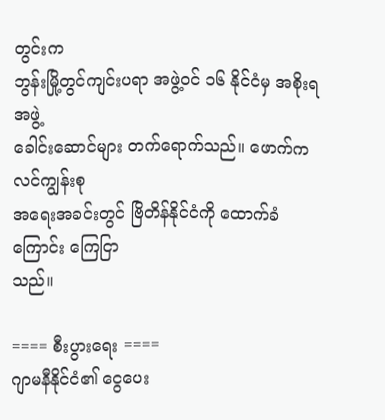တွင်းက
ဘွန်းမြို့တွင်ကျင်းပရာ အဖွဲ့ဝင် ၁၆ နိုင်ငံမှ အစိုးရအဖွဲ့
ခေါင်းဆောင်များ တက်ရောက်သည်။ ဖောက်ကလင်ကျွန်းစု
အရေးအခင်းတွင် ဗြိတိန်နိုင်ငံကို ထောက်ခံကြောင်း ကြေငြာ
သည်။

==== စီးပွားရေး ====
ဂျာမနီနိုင်ငံ၏ ငွေပေး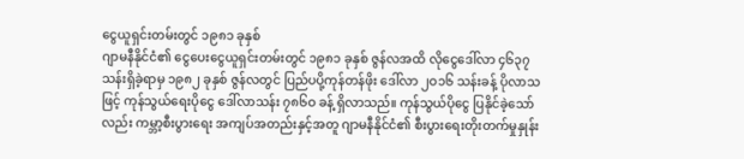ငွေယူရှင်းတမ်းတွင် ၁၉၈၁ ခုနှစ်
ဂျာမနီနိုင်ငံ၏ ငွေပေးငွေယူရှင်းတမ်းတွင် ၁၉၈၁ ခုနှစ် ဇွန်လအထိ လိုငွေဒေါ်လာ ၄၆၃၇ သန်းရှိခဲ့ရာမှ ၁၉၈၂ ခုနှစ် ဇွန်လတွင် ပြည်ပပို့ကုန်တန်ဖိုး ဒေါ်လာ ၂ဝ၁၆ သန်းခန့် ပိုလာသဖြင့် ကုန်သွယ်ရေးပိုငွေ ဒေါ်လာသန်း ၇၈၆ဝ ခန့် ရှိလာသည်။ ကုန်သွယ်ပိုငွေ ပြနိုင်ခဲ့သော်လည်း ကမ္ဘာ့စီးပွားရေး အကျပ်အတည်းနှင့်အတူ ဂျာမနီနိုင်ငံ၏ စီးပွားရေးတိုးတက်မှုနှုန်း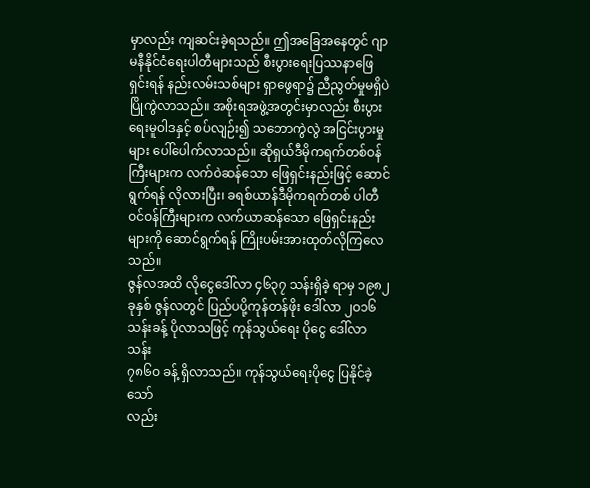မှာလည်း ကျဆင်းခဲ့ရသည်။ ဤအခြေအနေတွင် ဂျာမနီနိုင်ငံရေးပါတီများသည် စီးပွားရေးပြဿနာဖြေရှင်းရန် နည်းလမ်းသစ်များ ရှာဖွေရာ၌ ညီညွတ်မှုမရှိပဲ ပြိုကွဲလာသည်။ အစိုးရအဖွဲ့အတွင်းမှာလည်း စီးပွားရေးမူဝါဒနှင့် စပ်လျဉ်း၍ သဘောကွဲလွဲ အငြင်းပွားမှုများ ပေါ်ပေါက်လာသည်။ ဆိုရှယ်ဒီမိုကရက်တစ်ဝန်ကြီးများက လက်ဝဲဆန်သော ဖြေရှင်းနည်းဖြင့် ဆောင်ရွက်ရန် လိုလားပြီး၊ ခရစ်ယာန်ဒီမိုကရက်တစ် ပါတီဝင်ဝန်ကြီးများက လက်ယာဆန်သော ဖြေရှင်းနည်းများကို ဆောင်ရွက်ရန် ကြိုးပမ်းအားထုတ်လိုကြလေသည်။
ဇွန်လအထိ လိုငွေဒေါ်လာ ၄၆၃၇ သန်းရှိခဲ့ ရာမှ ၁၉၈၂
ခုနှစ် ဇွန်လတွင် ပြည်ပပို့ကုန်တန်ဖိုး ဒေါ်လာ ၂ဝ၁၆
သန်းခန့် ပိုလာသဖြင့် ကုန်သွယ်ရေး ပိုငွေ ဒေါ်လာသန်း
၇၈၆ဝ ခန့် ရှိလာသည်။ ကုန်သွယ်ရေးပိုငွေ ပြနိုင်ခဲ့သော်
လည်း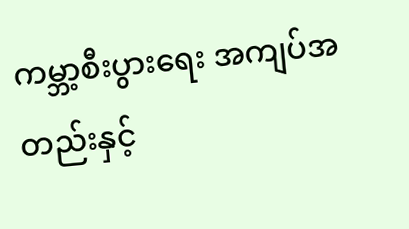ကမ္ဘာ့စီးပွားရေး အကျပ်အတည်းနှင့်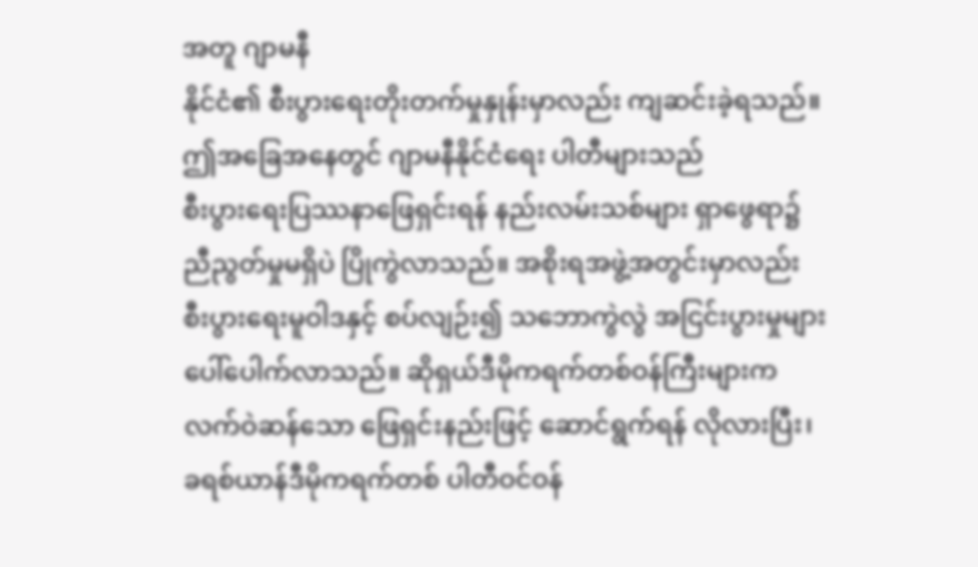အတူ ဂျာမနီ
နိုင်ငံ၏ စီးပွားရေးတိုးတက်မှုနှုန်းမှာလည်း ကျဆင်းခဲ့ရသည်။
ဤအခြေအနေတွင် ဂျာမနီနိုင်ငံရေး ပါတီများသည်
စီးပွားရေးပြဿနာဖြေရှင်းရန် နည်းလမ်းသစ်များ ရှာဖွေရာ၌
ညီညွတ်မှုမရှိပဲ ပြိုကွဲလာသည်။ အစိုးရအဖွဲ့အတွင်းမှာလည်း
စီးပွားရေးမူဝါဒနှင့် စပ်လျဉ်း၍ သဘောကွဲလွဲ အငြင်းပွားမှုများ
ပေါ်ပေါက်လာသည်။ ဆိုရှယ်ဒီမိုကရက်တစ်ဝန်ကြီးများက
လက်ဝဲဆန်သော ဖြေရှင်းနည်းဖြင့် ဆောင်ရွက်ရန် လိုလားပြီး၊
ခရစ်ယာန်ဒီမိုကရက်တစ် ပါတီဝင်ဝန်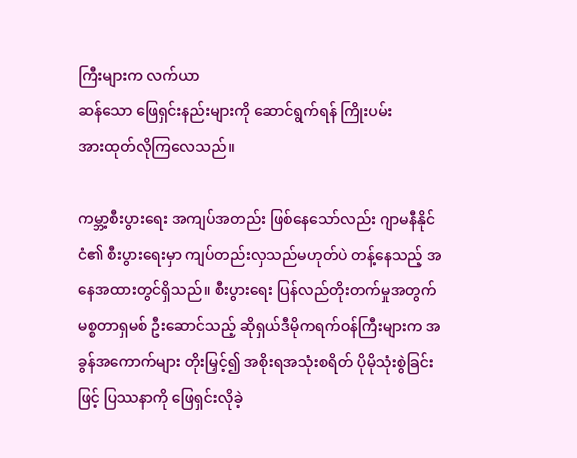ကြီးများက လက်ယာ
ဆန်သော ဖြေရှင်းနည်းများကို ဆောင်ရွက်ရန် ကြိုးပမ်း
အားထုတ်လိုကြလေသည်။

ကမ္ဘာ့စီးပွားရေး အကျပ်အတည်း ဖြစ်နေသော်လည်း ဂျာမနီနိုင်ငံ၏ စီးပွားရေးမှာ ကျပ်တည်းလှသည်မဟုတ်ပဲ တန့်နေသည့် အနေအထားတွင်ရှိသည်။ စီးပွားရေး ပြန်လည်တိုးတက်မှုအတွက် မစ္စတာရှမစ် ဦးဆောင်သည့် ဆိုရှယ်ဒီမိုကရက်ဝန်ကြီးများက အခွန်အကောက်များ တိုးမြှင့်၍ အစိုးရအသုံးစရိတ် ပိုမိုသုံးစွဲခြင်းဖြင့် ပြဿနာကို ဖြေရှင်းလိုခဲ့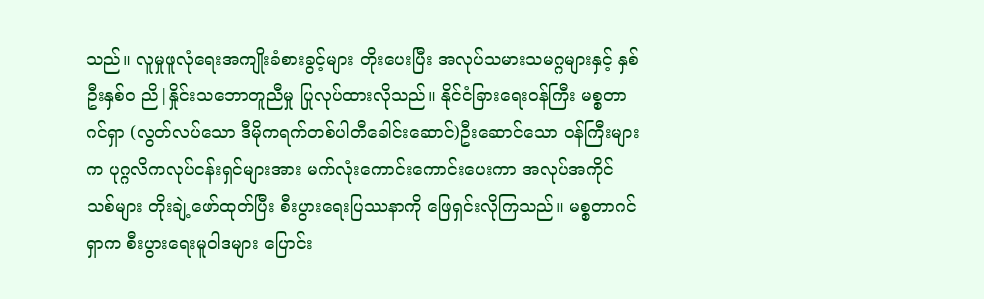သည်။ လူမှုဖူလုံရေးအကျိုးခံစားခွင့်များ တိုးပေးပြီး အလုပ်သမားသမဂ္ဂများနှင့် နှစ်ဦးနှစ်ဝ ညိ|နှိုင်းသဘောတူညီမှု ပြုလုပ်ထားလိုသည်။ နိုင်ငံခြားရေးဝန်ကြီး မစ္စတာဂင်ရှာ (လွတ်လပ်သော ဒီမိုကရက်တစ်ပါတီခေါင်းဆောင်)ဦးဆောင်သော ဝန်ကြီးများက ပုဂ္ဂလိကလုပ်ငန်းရှင်များအား မက်လုံးကောင်းကောင်းပေးကာ အလုပ်အကိုင်သစ်များ တိုးချဲ့ဖော်ထုတ်ပြီး စီးပွားရေးပြဿနာကို ဖြေရှင်းလိုကြသည်။ မစ္စတာဂင်ရှာက စီးပွားရေးမူဝါဒများ ပြောင်း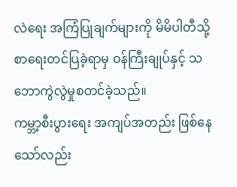လဲရေး အကြံပြုချက်များကို မိမိပါတီသို့ စာရေးတင်ပြခဲ့ရာမှ ဝန်ကြီးချုပ်နှင့် သဘောကွဲလွဲမှုစတင်ခဲ့သည်။
ကမ္ဘာ့စီးပွားရေး အကျပ်အတည်း ဖြစ်နေသော်လည်း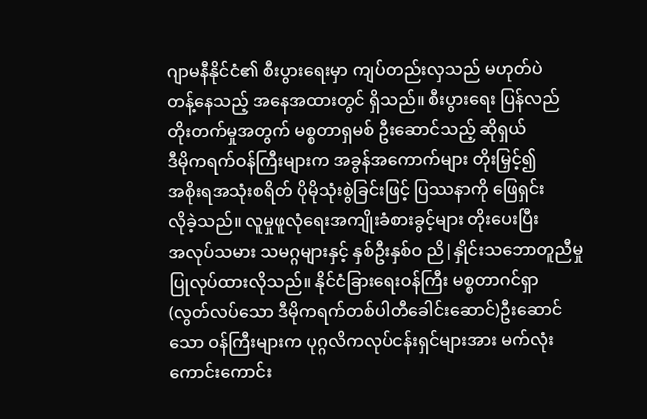ဂျာမနီနိုင်ငံ၏ စီးပွားရေးမှာ ကျပ်တည်းလှသည် မဟုတ်ပဲ
တန့်နေသည့် အနေအထားတွင် ရှိသည်။ စီးပွားရေး ပြန်လည်
တိုးတက်မှုအတွက် မစ္စတာရှမစ် ဦးဆောင်သည့် ဆိုရှယ်
ဒီမိုကရက်ဝန်ကြီးများက အခွန်အကောက်များ တိုးမြှင့်၍
အစိုးရအသုံးစရိတ် ပိုမိုသုံးစွဲခြင်းဖြင့် ပြဿနာကို ဖြေရှင်း
လိုခဲ့သည်။ လူမှုဖူလုံရေးအကျိုးခံစားခွင့်များ တိုးပေးပြီး
အလုပ်သမား သမဂ္ဂများနှင့် နှစ်ဦးနှစ်ဝ ညိ|နှိုင်းသဘောတူညီမှု
ပြုလုပ်ထားလိုသည်။ နိုင်ငံခြားရေးဝန်ကြီး မစ္စတာဂင်ရှာ
(လွတ်လပ်သော ဒီမိုကရက်တစ်ပါတီခေါင်းဆောင်)ဦးဆောင်
သော ဝန်ကြီးများက ပုဂ္ဂလိကလုပ်ငန်းရှင်များအား မက်လုံး
ကောင်းကောင်း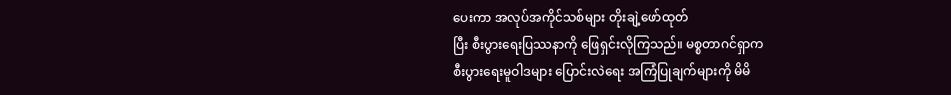ပေးကာ အလုပ်အကိုင်သစ်များ တိုးချဲ့ဖော်ထုတ်
ပြီး စီးပွားရေးပြဿနာကို ဖြေရှင်းလိုကြသည်။ မစ္စတာဂင်ရှာက
စီးပွားရေးမူဝါဒများ ပြောင်းလဲရေး အကြံပြုချက်များကို မိမိ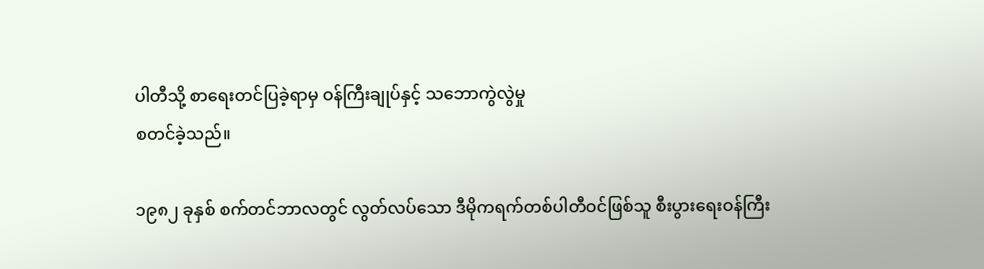ပါတီသို့ စာရေးတင်ပြခဲ့ရာမှ ဝန်ကြီးချုပ်နှင့် သဘောကွဲလွဲမှု
စတင်ခဲ့သည်။

၁၉၈၂ ခုနှစ် စက်တင်ဘာလတွင် လွတ်လပ်သော ဒီမိုကရက်တစ်ပါတီဝင်ဖြစ်သူ စီးပွားရေးဝန်ကြီး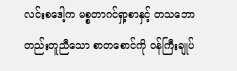လင်းစဒေါ့က မစ္စတာဂင်ရှာ့စာနှင့် တသဘောတည်းတူညီသော စာတစောင်ကို ဝန်ကြီးချုပ်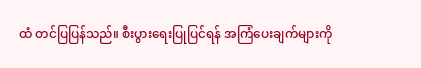ထံ တင်ပြပြန်သည်။ စီးပွားရေးပြုပြင်ရန် အကြံပေးချက်များကို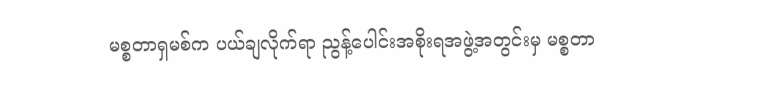မစ္စတာရှမစ်က ပယ်ချလိုက်ရာ ညွန့်ပေါင်းအစိုးရအဖွဲ့အတွင်းမှ မစ္စတာ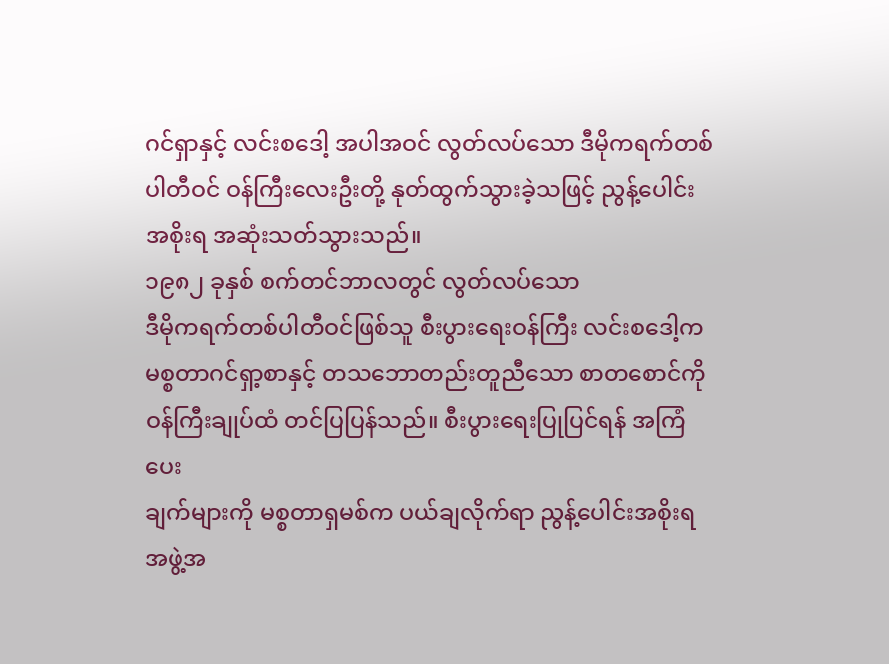ဂင်ရှာနှင့် လင်းစဒေါ့ အပါအဝင် လွတ်လပ်သော ဒီမိုကရက်တစ်ပါတီဝင် ဝန်ကြီးလေးဦးတို့ နုတ်ထွက်သွားခဲ့သဖြင့် ညွန့်ပေါင်းအစိုးရ အဆုံးသတ်သွားသည်။
၁၉၈၂ ခုနှစ် စက်တင်ဘာလတွင် လွတ်လပ်သော
ဒီမိုကရက်တစ်ပါတီဝင်ဖြစ်သူ စီးပွားရေးဝန်ကြီး လင်းစဒေါ့က
မစ္စတာဂင်ရှာ့စာနှင့် တသဘောတည်းတူညီသော စာတစောင်ကို
ဝန်ကြီးချုပ်ထံ တင်ပြပြန်သည်။ စီးပွားရေးပြုပြင်ရန် အကြံပေး
ချက်များကို မစ္စတာရှမစ်က ပယ်ချလိုက်ရာ ညွန့်ပေါင်းအစိုးရ
အဖွဲ့အ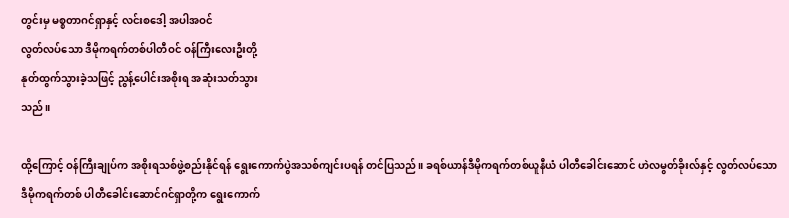တွင်းမှ မစ္စတာဂင်ရှာနှင့် လင်းစဒေါ့ အပါအဝင်
လွတ်လပ်သော ဒီမိုကရက်တစ်ပါတီဝင် ဝန်ကြီးလေးဦးတို့
နုတ်ထွက်သွားခဲ့သဖြင့် ညွန့်ပေါင်းအစိုးရ အဆုံးသတ်သွား
သည်။

ထို့ကြောင့် ဝန်ကြီးချုပ်က အစိုးရသစ်ဖွဲ့စည်းနိုင်ရန် ရွေးကောက်ပွဲအသစ်ကျင်းပရန် တင်ပြသည်။ ခရစ်ယာန်ဒီမိုကရက်တစ်ယူနီယံ ပါတီခေါင်းဆောင် ဟဲလမွတ်ခိုးလ်နှင့် လွတ်လပ်သော ဒီမိုကရက်တစ် ပါတီခေါင်းဆောင်ဂင်ရှာတို့က ရွေးကောက်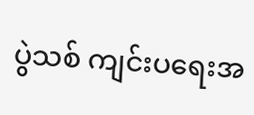ပွဲသစ် ကျင်းပရေးအ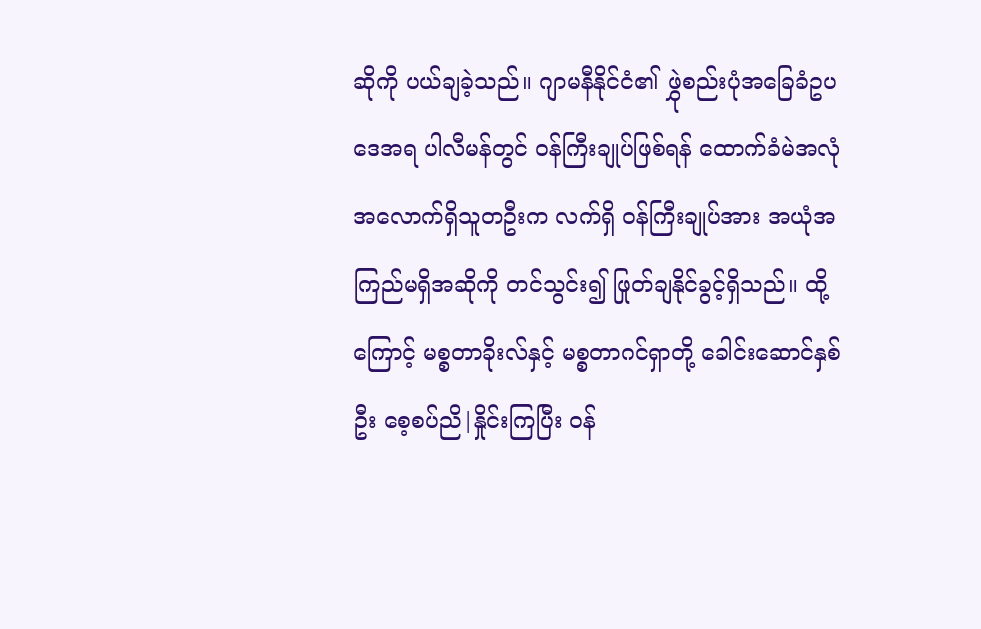ဆိုကို ပယ်ချခဲ့သည်။ ဂျာမနီနိုင်ငံ၏ ဖွှုဲစည်းပုံအခြေခံဥပဒေအရ ပါလီမန်တွင် ဝန်ကြီးချုပ်ဖြစ်ရန် ထောက်ခံမဲအလုံအလောက်ရှိသူတဦးက လက်ရှိ ဝန်ကြီးချုပ်အား အယုံအကြည်မရှိအဆိုကို တင်သွင်း၍ ဖြုတ်ချနိုင်ခွင့်ရှိသည်။ ထို့ကြောင့် မစ္စတာခိုးလ်နှင့် မစ္စတာဂင်ရှာတို့ ခေါင်းဆောင်နှစ်ဦး စေ့စပ်ညိ|နှိုင်းကြပြီး ဝန်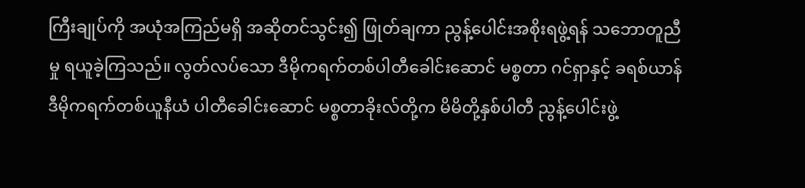ကြီးချုပ်ကို အယုံအကြည်မရှိ အဆိုတင်သွင်း၍ ဖြုတ်ချကာ ညွန့်ပေါင်းအစိုးရဖွဲ့ရန် သဘောတူညီမှု ရယူခဲ့ကြသည်။ လွတ်လပ်သော ဒီမိုကရက်တစ်ပါတီခေါင်းဆောင် မစ္စတာ ဂင်ရှာနှင့် ခရစ်ယာန်ဒီမိုကရက်တစ်ယူနီယံ ပါတီခေါင်းဆောင် မစ္စတာခိုးလ်တို့က မိမိတို့နှစ်ပါတီ ညွန့်ပေါင်းဖွဲ့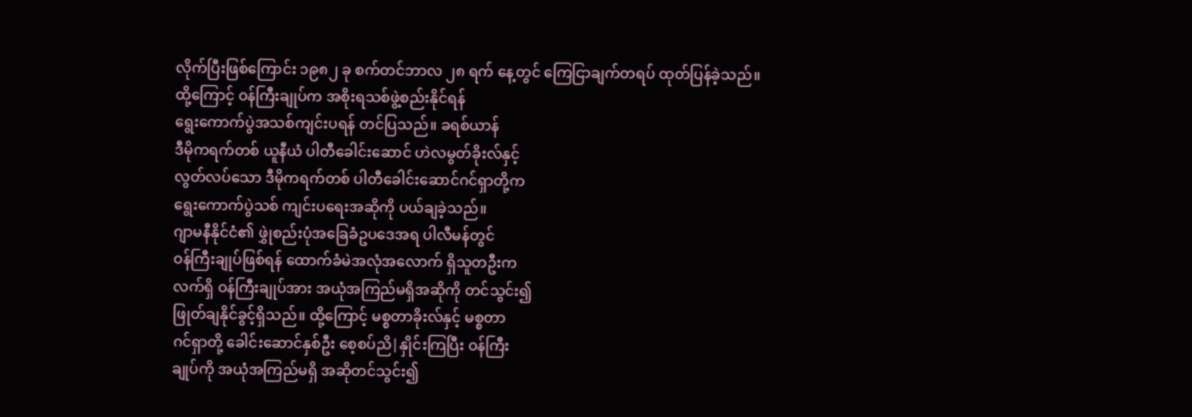လိုက်ပြီးဖြစ်ကြောင်း ၁၉၈၂ ခု စက်တင်ဘာလ ၂၈ ရက် နေ့တွင် ကြေငြာချက်တရပ် ထုတ်ပြန်ခဲ့သည်။
ထို့ကြောင့် ဝန်ကြီးချုပ်က အစိုးရသစ်ဖွဲ့စည်းနိုင်ရန်
ရွေးကောက်ပွဲအသစ်ကျင်းပရန် တင်ပြသည်။ ခရစ်ယာန်
ဒီမိုကရက်တစ် ယူနီယံ ပါတီခေါင်းဆောင် ဟဲလမွတ်ခိုးလ်နှင့်
လွတ်လပ်သော ဒီမိုကရက်တစ် ပါတီခေါင်းဆောင်ဂင်ရှာတို့က
ရွေးကောက်ပွဲသစ် ကျင်းပရေးအဆိုကို ပယ်ချခဲ့သည်။
ဂျာမနီနိုင်ငံ၏ ဖွှုဲစည်းပုံအခြေခံဥပဒေအရ ပါလီမန်တွင်
ဝန်ကြီးချုပ်ဖြစ်ရန် ထောက်ခံမဲအလုံအလောက် ရှိသူတဦးက
လက်ရှိ ဝန်ကြီးချုပ်အား အယုံအကြည်မရှိအဆိုကို တင်သွင်း၍
ဖြုတ်ချနိုင်ခွင့်ရှိသည်။ ထို့ကြောင့် မစ္စတာခိုးလ်နှင့် မစ္စတာ
ဂင်ရှာတို့ ခေါင်းဆောင်နှစ်ဦး စေ့စပ်ညိ|နှိုင်းကြပြီး ဝန်ကြီး
ချုပ်ကို အယုံအကြည်မရှိ အဆိုတင်သွင်း၍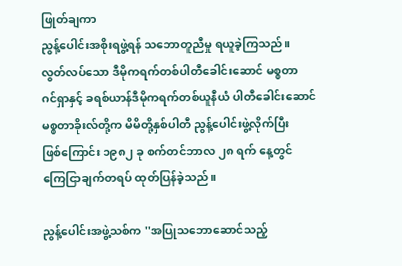ဖြုတ်ချကာ
ညွန့်ပေါင်းအစိုးရဖွဲ့ရန် သဘောတူညီမှု ရယူခဲ့ကြသည်။
လွတ်လပ်သော ဒီမိုကရက်တစ်ပါတီခေါင်းဆောင် မစ္စတာ
ဂင်ရှာနှင့် ခရစ်ယာန်ဒီမိုကရက်တစ်ယူနီယံ ပါတီခေါင်းဆောင်
မစ္စတာခိုးလ်တို့က မိမိတို့နှစ်ပါတီ ညွန့်ပေါင်းဖွဲ့လိုက်ပြီး
ဖြစ်ကြောင်း ၁၉၈၂ ခု စက်တင်ဘာလ ၂၈ ရက် နေ့တွင်
ကြေငြာချက်တရပ် ထုတ်ပြန်ခဲ့သည်။

ညွန့်ပေါင်းအဖွဲ့သစ်က ''အပြုသဘောဆောင်သည့်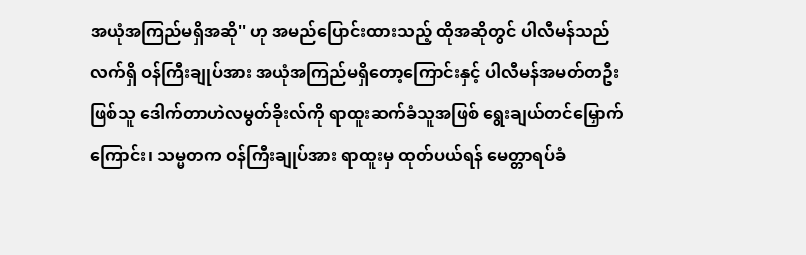အယုံအကြည်မရှိအဆို'' ဟု အမည်ပြောင်းထားသည့် ထိုအဆိုတွင် ပါလီမန်သည် လက်ရှိ ဝန်ကြီးချုပ်အား အယုံအကြည်မရှိတော့ကြောင်းနှင့် ပါလီမန်အမတ်တဦး ဖြစ်သူ ဒေါက်တာဟဲလမွတ်ခိုးလ်ကို ရာထူးဆက်ခံသူအဖြစ် ရွေးချယ်တင်မြှောက်ကြောင်း၊ သမ္မတက ဝန်ကြီးချုပ်အား ရာထူးမှ ထုတ်ပယ်ရန် မေတ္တာရပ်ခံ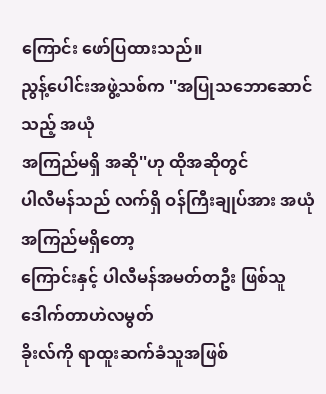ကြောင်း ဖော်ပြထားသည်။
ညွန့်ပေါင်းအဖွဲ့သစ်က ''အပြုသဘောဆောင်သည့် အယုံ
အကြည်မရှိ အဆို''ဟု ထိုအဆိုတွင်
ပါလီမန်သည် လက်ရှိ ဝန်ကြီးချုပ်အား အယုံအကြည်မရှိတော့
ကြောင်းနှင့် ပါလီမန်အမတ်တဦး ဖြစ်သူ ဒေါက်တာဟဲလမွတ်
ခိုးလ်ကို ရာထူးဆက်ခံသူအဖြစ်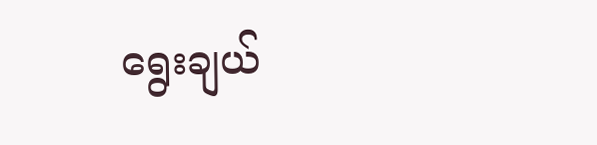ရွေးချယ်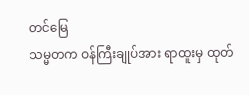တင်မြေ
သမ္မတက ဝန်ကြီးချုပ်အား ရာထူးမှ ထုတ်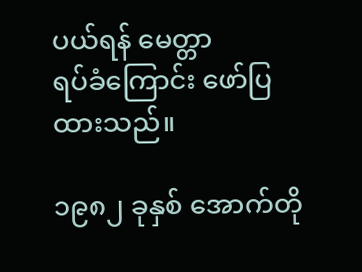ပယ်ရန် မေတ္တာ
ရပ်ခံကြောင်း ဖော်ပြထားသည်။

၁၉၈၂ ခုနှစ် အောက်တို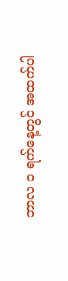ဘာလ ၁ ရက်နေ့တွင် အထက်ပါ